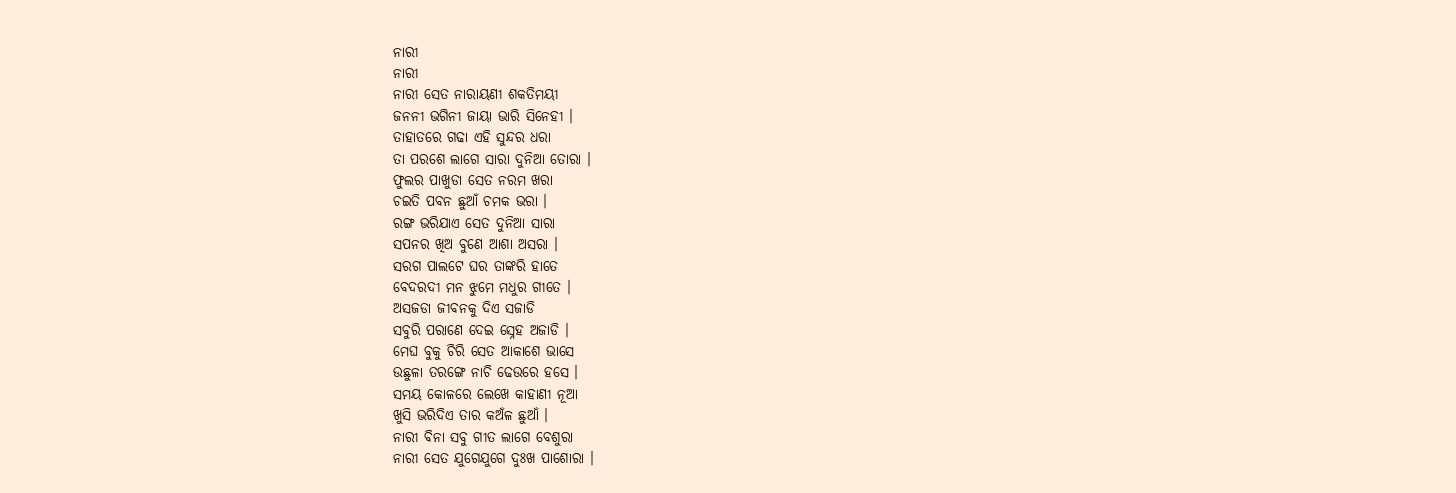ନାରୀ
ନାରୀ
ନାରୀ ସେତ ନାରାୟଣୀ ଶକତିମୟୀ
ଜନନୀ ଭଗିନୀ ଜାୟା ଭାରି ସିନେହୀ ।
ତାହାତରେ ଗଢା ଏହି ସୁନ୍ଦର ଧରା
ତା ପରଶେ ଲାଗେ ସାରା ଦୁନିଆ ତୋରା ।
ଫୁଲର ପାଖୁଡା ସେତ ନରମ ଖରା
ଚଇତି ପବନ ଛୁଆଁ ଚମକ ଭରା ।
ରଙ୍ଗ ଭରିଯାଏ ସେତ ଦୁନିଆ ସାରା
ସପନର ଖିଅ ବୁଣେ ଆଶା ଅସରା ।
ସରଗ ପାଲଟେ ଘର ତାଙ୍କରି ହାତେ
ବେଦରଦୀ ମନ ଝୁମେ ମଧୁର ଗୀତେ ।
ଅସଜଡା ଜୀବନକୁ ଦିଏ ସଜାଡି
ସବୁରି ପରାଣେ ଦେଇ ସ୍ନେହ ଅଜାଡି ।
ମେଘ ବୁକୁ ଚିରି ସେତ ଆକାଶେ ଭାସେ
ଉଛୁଳା ତରଙ୍ଗେ ନାଚି ଢେଉରେ ହସେ ।
ସମୟ କୋଳରେ ଲେଖେ କାହାଣୀ ନୂଆ
ଖୁସି ଭରିଦିଏ ତାର କଅଁଳ ଛୁଆଁ ।
ନାରୀ ବିନା ସବୁ ଗୀତ ଲାଗେ ବେଶୁରା
ନାରୀ ସେତ ଯୁଗେଯୁଗେ ଦୁଃଖ ପାଶୋରା ।